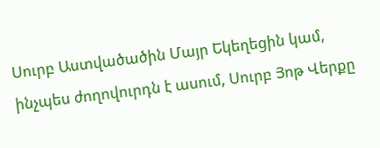Սուրբ Աստվածածին Մայր Եկեղեցին կամ, ինչպես ժողովուրդն է ասում, Սուրբ Յոթ Վերքը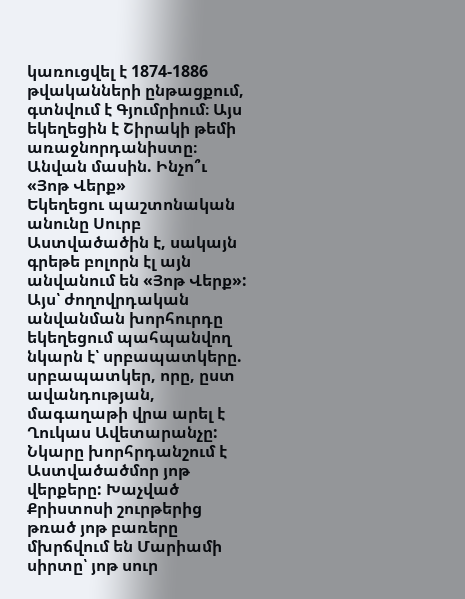կառուցվել է 1874-1886 թվականների ընթացքում, գտնվում է Գյումրիում։ Այս եկեղեցին է Շիրակի թեմի առաջնորդանիստը։
Անվան մասին. Ինչո՞ւ «Յոթ Վերք»
Եկեղեցու պաշտոնական անունը Սուրբ Աստվածածին է, սակայն գրեթե բոլորն էլ այն անվանում են «Յոթ Վերք»: Այս՝ ժողովրդական անվանման խորհուրդը եկեղեցում պահպանվող նկարն է՝ սրբապատկերը. սրբապատկեր, որը, ըստ ավանդության, մագաղաթի վրա արել է Ղուկաս Ավետարանչը: Նկարը խորհրդանշում է Աստվածածմոր յոթ վերքերը: Խաչված Քրիստոսի շուրթերից թռած յոթ բառերը մխրճվում են Մարիամի սիրտը՝ յոթ սուր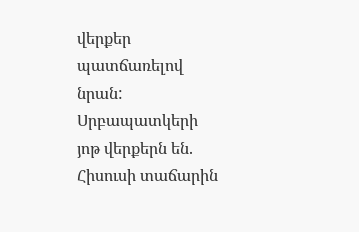վերքեր պատճառելով նրան:
Սրբապատկերի յոթ վերքերն են.
Հիսուսի տաճարին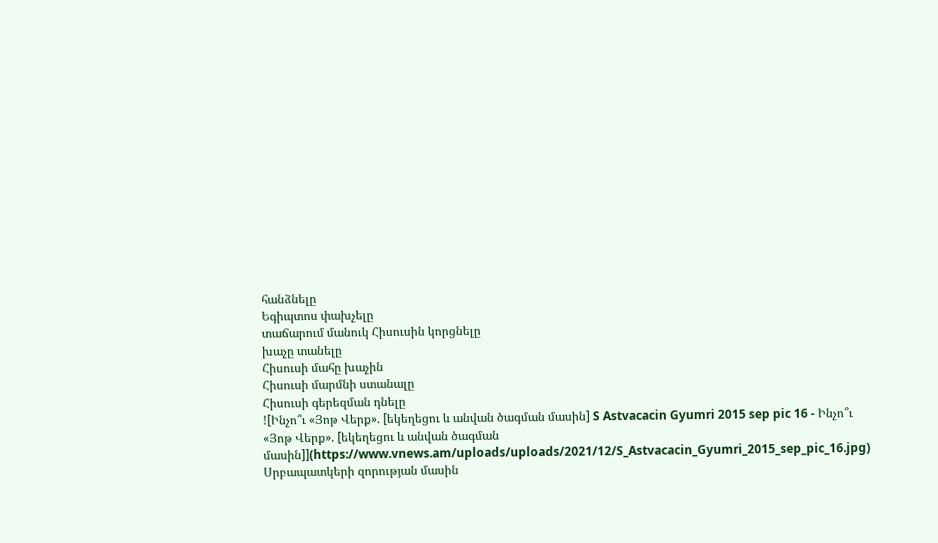հանձնելը
Եգիպտոս փախչելը
տաճարում մանուկ Հիսուսին կորցնելը
խաչը տանելը
Հիսուսի մահը խաչին
Հիսուսի մարմնի ստանալը
Հիսուսի գերեզման դնելը
![Ինչո՞ւ «Յոթ Վերք». [եկեղեցու և անվան ծագման մասին] S Astvacacin Gyumri 2015 sep pic 16 - Ինչո՞ւ «Յոթ Վերք». [եկեղեցու և անվան ծագման մասին]](https://www.vnews.am/uploads/uploads/2021/12/S_Astvacacin_Gyumri_2015_sep_pic_16.jpg)
Սրբապատկերի զորության մասին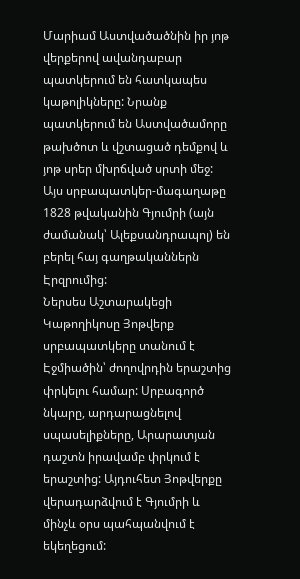Մարիամ Աստվածածնին իր յոթ վերքերով ավանդաբար պատկերում են հատկապես կաթոլիկները: Նրանք պատկերում են Աստվածամորը թախծոտ և վշտացած դեմքով և յոթ սրեր մխրճված սրտի մեջ:
Այս սրբապատկեր-մագաղաթը 1828 թվականին Գյումրի (այն ժամանակ՝ Ալեքսանդրապոլ) են բերել հայ գաղթականներն Էրզրումից:
Ներսես Աշտարակեցի Կաթողիկոսը Յոթվերք սրբապատկերը տանում է Էջմիածին՝ ժողովրդին երաշտից փրկելու համար: Սրբագործ նկարը, արդարացնելով սպասելիքները, Արարատյան դաշտն իրավամբ փրկում է երաշտից: Այդուհետ Յոթվերքը վերադարձվում է Գյումրի և մինչև օրս պահպանվում է եկեղեցում: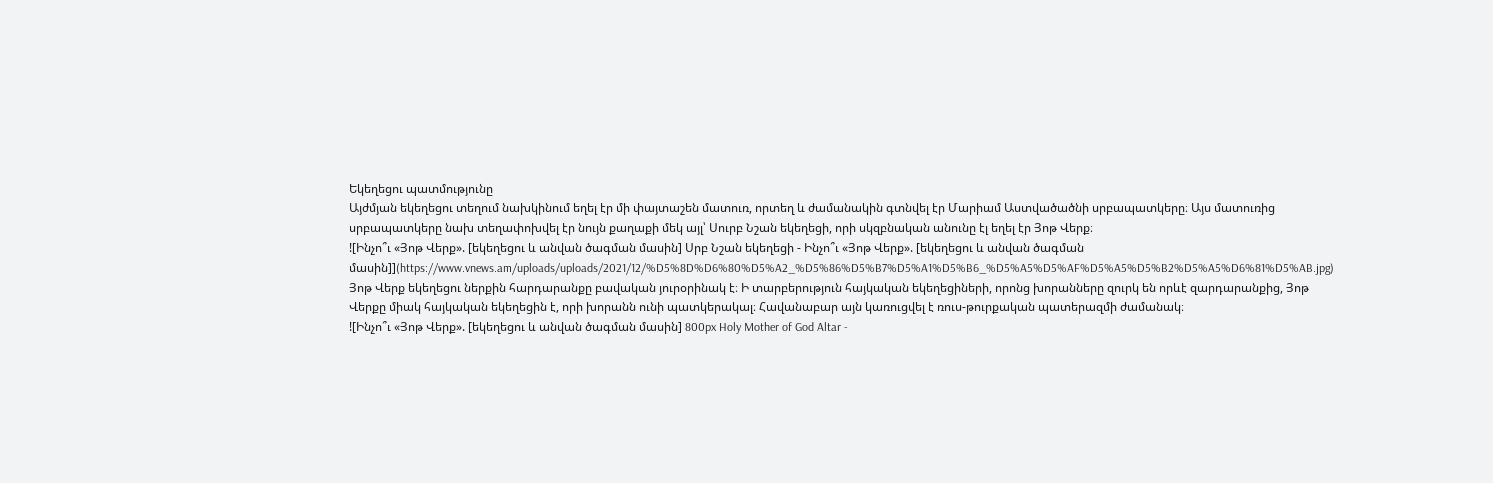Եկեղեցու պատմությունը
Այժմյան եկեղեցու տեղում նախկինում եղել էր մի փայտաշեն մատուռ, որտեղ և ժամանակին գտնվել էր Մարիամ Աստվածածնի սրբապատկերը։ Այս մատուռից սրբապատկերը նախ տեղափոխվել էր նույն քաղաքի մեկ այլ՝ Սուրբ Նշան եկեղեցի, որի սկզբնական անունը էլ եղել էր Յոթ Վերք։
![Ինչո՞ւ «Յոթ Վերք». [եկեղեցու և անվան ծագման մասին] Սրբ Նշան եկեղեցի - Ինչո՞ւ «Յոթ Վերք». [եկեղեցու և անվան ծագման մասին]](https://www.vnews.am/uploads/uploads/2021/12/%D5%8D%D6%80%D5%A2_%D5%86%D5%B7%D5%A1%D5%B6_%D5%A5%D5%AF%D5%A5%D5%B2%D5%A5%D6%81%D5%AB.jpg)
Յոթ Վերք եկեղեցու ներքին հարդարանքը բավական յուրօրինակ է։ Ի տարբերություն հայկական եկեղեցիների, որոնց խորանները զուրկ են որևէ զարդարանքից, Յոթ Վերքը միակ հայկական եկեղեցին է, որի խորանն ունի պատկերակալ։ Հավանաբար այն կառուցվել է ռուս-թուրքական պատերազմի ժամանակ։
![Ինչո՞ւ «Յոթ Վերք». [եկեղեցու և անվան ծագման մասին] 800px Holy Mother of God Altar -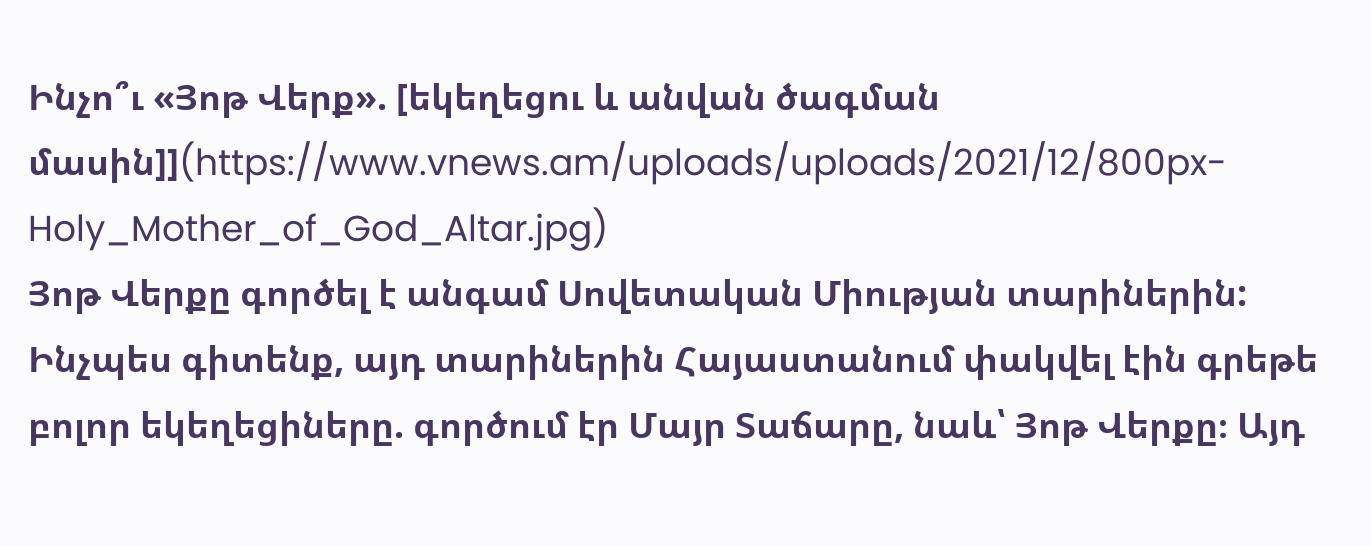Ինչո՞ւ «Յոթ Վերք». [եկեղեցու և անվան ծագման մասին]](https://www.vnews.am/uploads/uploads/2021/12/800px-Holy_Mother_of_God_Altar.jpg)
Յոթ Վերքը գործել է անգամ Սովետական Միության տարիներին:
Ինչպես գիտենք, այդ տարիներին Հայաստանում փակվել էին գրեթե բոլոր եկեղեցիները. գործում էր Մայր Տաճարը, նաև՝ Յոթ Վերքը։ Այդ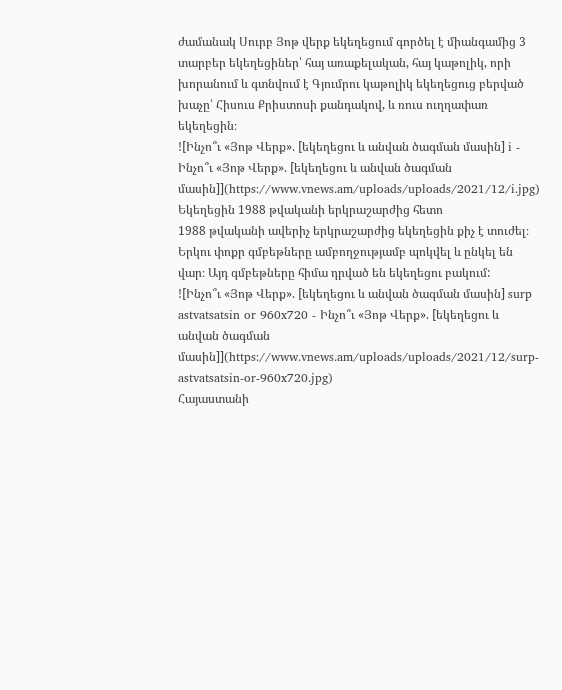ժամանակ Սուրբ Յոթ վերք եկեղեցում գործել է միանգամից 3 տարբեր եկեղեցիներ՝ հայ առաքելական, հայ կաթոլիկ, որի խորանում և գտնվում է Գյումրու կաթոլիկ եկեղեցուց բերված խաչը՝ Հիսուս Քրիստոսի քանդակով, և ռուս ուղղափառ եկեղեցին։
![Ինչո՞ւ «Յոթ Վերք». [եկեղեցու և անվան ծագման մասին] i - Ինչո՞ւ «Յոթ Վերք». [եկեղեցու և անվան ծագման մասին]](https://www.vnews.am/uploads/uploads/2021/12/i.jpg)
Եկեղեցին 1988 թվականի երկրաշարժից հետո
1988 թվականի ավերիչ երկրաշարժից եկեղեցին քիչ է տուժել։ Երկու փոքր գմբեթները ամբողջությամբ պոկվել և ընկել են վար։ Այդ գմբեթները հիմա դրված են եկեղեցու բակում:
![Ինչո՞ւ «Յոթ Վերք». [եկեղեցու և անվան ծագման մասին] surp astvatsatsin or 960x720 - Ինչո՞ւ «Յոթ Վերք». [եկեղեցու և անվան ծագման մասին]](https://www.vnews.am/uploads/uploads/2021/12/surp-astvatsatsin-or-960x720.jpg)
Հայաստանի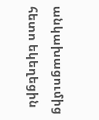անկախացումից հետո եկեղեցին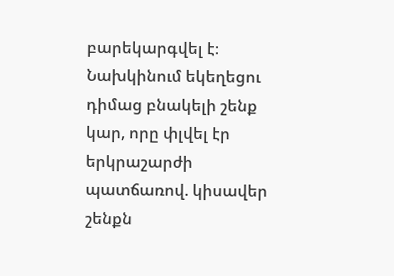բարեկարգվել է։ Նախկինում եկեղեցու դիմաց բնակելի շենք կար, որը փլվել էր երկրաշարժի պատճառով. կիսավեր շենքն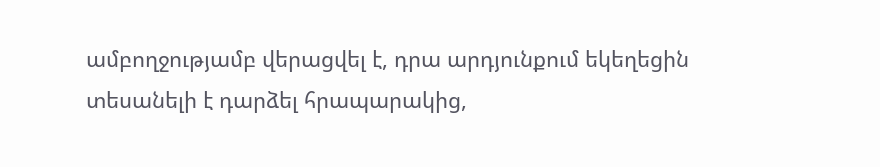ամբողջությամբ վերացվել է, դրա արդյունքում եկեղեցին տեսանելի է դարձել հրապարակից,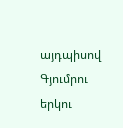այդպիսով Գյումրու երկու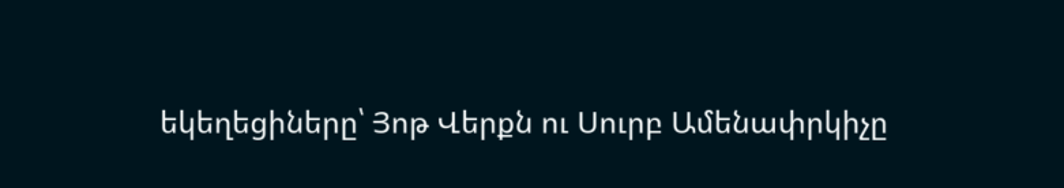եկեղեցիները՝ Յոթ Վերքն ու Սուրբ Ամենափրկիչը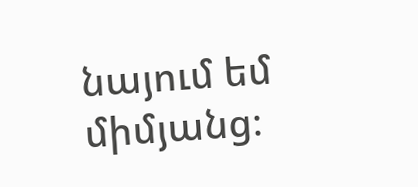նայում եմ միմյանց։